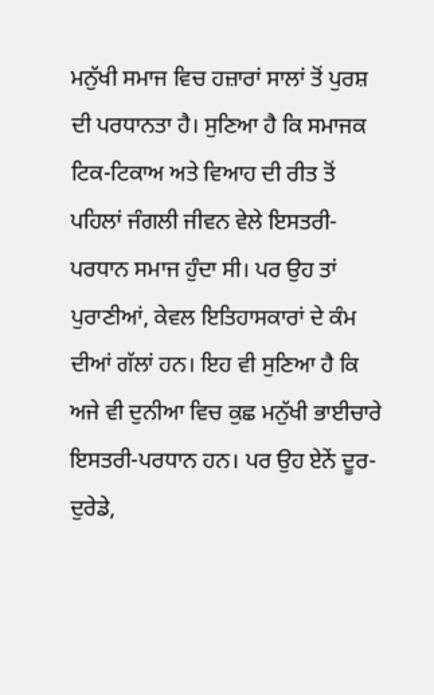ਮਨੁੱਖੀ ਸਮਾਜ ਵਿਚ ਹਜ਼ਾਰਾਂ ਸਾਲਾਂ ਤੋਂ ਪੁਰਸ਼ ਦੀ ਪਰਧਾਨਤਾ ਹੈ। ਸੁਣਿਆ ਹੈ ਕਿ ਸਮਾਜਕ ਟਿਕ-ਟਿਕਾਅ ਅਤੇ ਵਿਆਹ ਦੀ ਰੀਤ ਤੋਂ ਪਹਿਲਾਂ ਜੰਗਲੀ ਜੀਵਨ ਵੇਲੇ ਇਸਤਰੀ-ਪਰਧਾਨ ਸਮਾਜ ਹੁੰਦਾ ਸੀ। ਪਰ ਉਹ ਤਾਂ ਪੁਰਾਣੀਆਂ, ਕੇਵਲ ਇਤਿਹਾਸਕਾਰਾਂ ਦੇ ਕੰਮ ਦੀਆਂ ਗੱਲਾਂ ਹਨ। ਇਹ ਵੀ ਸੁਣਿਆ ਹੈ ਕਿ ਅਜੇ ਵੀ ਦੁਨੀਆ ਵਿਚ ਕੁਛ ਮਨੁੱਖੀ ਭਾਈਚਾਰੇ ਇਸਤਰੀ-ਪਰਧਾਨ ਹਨ। ਪਰ ਉਹ ਏਨੇਂ ਦੂਰ-ਦੁਰੇਡੇ,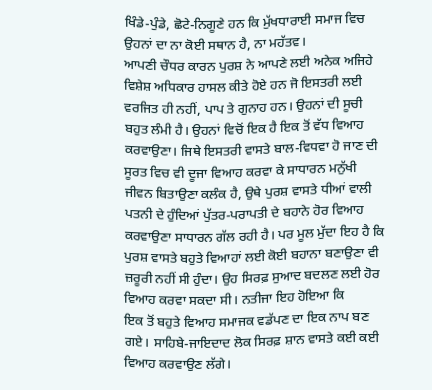ਖਿੰਡੇ-ਪੁੰਡੇ, ਛੋਟੇ-ਨਿਗੂਣੇ ਹਨ ਕਿ ਮੁੱਖਧਾਰਾਈ ਸਮਾਜ ਵਿਚ ਉਹਨਾਂ ਦਾ ਨਾ ਕੋਈ ਸਥਾਨ ਹੈ, ਨਾ ਮਹੱਤਵ।
ਆਪਣੀ ਚੌਧਰ ਕਾਰਨ ਪੁਰਸ਼ ਨੇ ਆਪਣੇ ਲਈ ਅਨੇਕ ਅਜਿਹੇ ਵਿਸ਼ੇਸ਼ ਅਧਿਕਾਰ ਹਾਸਲ ਕੀਤੇ ਹੋਏ ਹਨ ਜੋ ਇਸਤਰੀ ਲਈ ਵਰਜਿਤ ਹੀ ਨਹੀਂ, ਪਾਪ ਤੇ ਗੁਨਾਹ ਹਨ। ਉਹਨਾਂ ਦੀ ਸੂਚੀ ਬਹੁਤ ਲੰਮੀ ਹੈ। ਉਹਨਾਂ ਵਿਚੋਂ ਇਕ ਹੈ ਇਕ ਤੋਂ ਵੱਧ ਵਿਆਹ ਕਰਵਾਉਣਾ। ਜਿਥੇ ਇਸਤਰੀ ਵਾਸਤੇ ਬਾਲ-ਵਿਧਵਾ ਹੋ ਜਾਣ ਦੀ ਸੂਰਤ ਵਿਚ ਵੀ ਦੂਜਾ ਵਿਆਹ ਕਰਵਾ ਕੇ ਸਾਧਾਰਨ ਮਨੁੱਖੀ ਜੀਵਨ ਬਿਤਾਉਣਾ ਕਲੰਕ ਹੈ, ਉਥੇ ਪੁਰਸ਼ ਵਾਸਤੇ ਧੀਆਂ ਵਾਲੀ ਪਤਨੀ ਦੇ ਹੁੰਦਿਆਂ ਪੁੱਤਰ-ਪਰਾਪਤੀ ਦੇ ਬਹਾਨੇ ਹੋਰ ਵਿਆਹ ਕਰਵਾਉਣਾ ਸਾਧਾਰਨ ਗੱਲ ਰਹੀ ਹੈ। ਪਰ ਮੂਲ ਮੁੱਦਾ ਇਹ ਹੈ ਕਿ ਪੁਰਸ਼ ਵਾਸਤੇ ਬਹੁਤੇ ਵਿਆਹਾਂ ਲਈ ਕੋਈ ਬਹਾਨਾ ਬਣਾਉਣਾ ਵੀ ਜ਼ਰੂਰੀ ਨਹੀਂ ਸੀ ਹੁੰਦਾ। ਉਹ ਸਿਰਫ਼ ਸੁਆਦ ਬਦਲਣ ਲਈ ਹੋਰ ਵਿਆਹ ਕਰਵਾ ਸਕਦਾ ਸੀ। ਨਤੀਜਾ ਇਹ ਹੋਇਆ ਕਿ
ਇਕ ਤੋਂ ਬਹੁਤੇ ਵਿਆਹ ਸਮਾਜਕ ਵਡੱਪਣ ਦਾ ਇਕ ਨਾਪ ਬਣ ਗਏ। ਸਾਹਿਬੇ-ਜਾਇਦਾਦ ਲੋਕ ਸਿਰਫ਼ ਸ਼ਾਨ ਵਾਸਤੇ ਕਈ ਕਈ ਵਿਆਹ ਕਰਵਾਉਣ ਲੱਗੇ।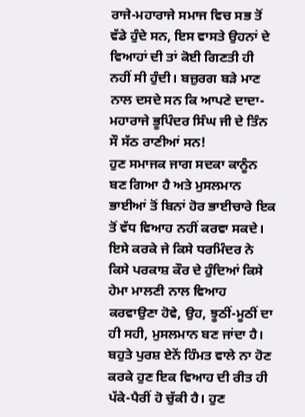ਰਾਜੇ-ਮਹਾਰਾਜੇ ਸਮਾਜ ਵਿਚ ਸਭ ਤੋਂ ਵੱਡੇ ਹੁੰਦੇ ਸਨ, ਇਸ ਵਾਸਤੇ ਉਹਨਾਂ ਦੇ ਵਿਆਹਾਂ ਦੀ ਤਾਂ ਕੋਈ ਗਿਣਤੀ ਹੀ ਨਹੀਂ ਸੀ ਹੁੰਦੀ। ਬਜ਼ੁਰਗ ਬੜੇ ਮਾਣ ਨਾਲ ਦਸਦੇ ਸਨ ਕਿ ਆਪਣੇ ਦਾਦਾ-ਮਹਾਰਾਜੇ ਭੂਪਿੰਦਰ ਸਿੰਘ ਜੀ ਦੇ ਤਿੰਨ ਸੌ ਸੱਠ ਰਾਣੀਆਂ ਸਨ!
ਹੁਣ ਸਮਾਜਕ ਜਾਗ ਸਦਕਾ ਕਾਨੂੰਨ ਬਣ ਗਿਆ ਹੈ ਅਤੇ ਮੁਸਲਮਾਨ ਭਾਈਆਂ ਤੋਂ ਬਿਨਾਂ ਹੋਰ ਭਾਈਚਾਰੇ ਇਕ ਤੋਂ ਵੱਧ ਵਿਆਹ ਨਹੀਂ ਕਰਵਾ ਸਕਦੇ। ਇਸੇ ਕਰਕੇ ਜੇ ਕਿਸੇ ਧਰਮਿੰਦਰ ਨੇ ਕਿਸੇ ਪਰਕਾਸ਼ ਕੌਰ ਦੇ ਹੁੰਦਿਆਂ ਕਿਸੇ ਹੇਮਾ ਮਾਲਣੀ ਨਾਲ ਵਿਆਹ ਕਰਵਾਉਣਾ ਹੋਵੇ, ਉਹ, ਝੂਠੀਂ-ਮੂਠੀਂ ਦਾ ਹੀ ਸਹੀ, ਮੁਸਲਮਾਨ ਬਣ ਜਾਂਦਾ ਹੈ। ਬਹੁਤੇ ਪੁਰਸ਼ ਏਨੇਂ ਹਿੰਮਤ ਵਾਲੇ ਨਾ ਹੋਣ ਕਰਕੇ ਹੁਣ ਇਕ ਵਿਆਹ ਦੀ ਰੀਤ ਹੀ ਪੱਕੇ-ਪੈਰੀਂ ਹੋ ਚੁੱਕੀ ਹੈ। ਹੁਣ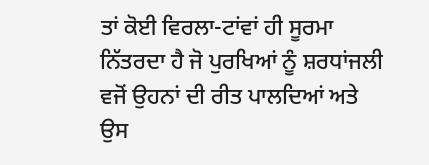ਤਾਂ ਕੋਈ ਵਿਰਲਾ-ਟਾਂਵਾਂ ਹੀ ਸੂਰਮਾ ਨਿੱਤਰਦਾ ਹੈ ਜੋ ਪੁਰਖਿਆਂ ਨੂੰ ਸ਼ਰਧਾਂਜਲੀ ਵਜੋਂ ਉਹਨਾਂ ਦੀ ਰੀਤ ਪਾਲਦਿਆਂ ਅਤੇ ਉਸ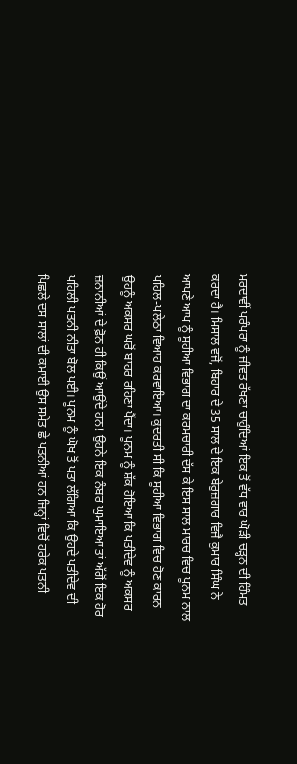ਮਰਦਾਵੀਂ ਪਰੰਪਰਾ ਨੂੰ ਜੀਵਤ ਰੱਖਣਾ ਚਾਹੁੰਦਿਆਂ ਇਕ ਤੋਂ ਵੱਧ ਵਾਰ ਘੋੜੀ ਚੜ੍ਹਨ ਦੀ ਹਿੰਮਤ ਕਰਦਾ ਹੈ। ਮਿਸਾਲ ਵਜੋਂ, ਬਿਹਾਰ ਦੇ 35 ਸਾਲ ਦੇ ਇਕ ਬੇਰੁਜ਼ਗਾਰ ਵਿਜੈ ਕੁਮਾਰ ਸਿੰਘ ਨੇ ਆਪਣੇ ਆਪ ਨੂੰ ਸੂਹੀਆ ਵਿਭਾਗ ਦਾ ਕਰਮਚਾਰੀ ਦੱਸ ਕੇ ਇਸ ਸਾਲ ਮਾਰਚ ਵਿਚ ਪੂਨਮ ਨਾਲ ਪਹਿਲ-ਪਲੇਠਾ ਵਿਆਹ ਕਰਵਾਇਆ। ਕੁਦਰਤੀ ਸੀ ਕਿ ਸੂਹੀਆ ਵਿਭਾਗ ਵਿਚ ਹੋਣ ਕਾਰਨ ਉਹਨੂੰ ਅਕਸਰ ਘਰੋਂ ਬਾਹਰ ਰਹਿਣਾ ਪੈਂਦਾ। ਪੂਨਮ ਨੂੰ ਸ਼ੱਕ ਹੋਇਆ ਕਿ ਪਤੀਦੇਵ ਨੂੰ ਅਕਸਰ ਜ਼ਨਾਨੀਆਂ ਦੇ ਫ਼ੋਨ ਹੀ ਕਿਉਂ ਆਉਂਦੇ ਹਨ! ਉਹਨੇ ਇਕ ਨੰਬਰ ਘੁਮਾਇਆ ਤਾਂ ਅੱਗੋਂ ਇਕ ਹੋਰ ਪਹਿਲੀ ਪਤਨੀ ਨੀਤਾ ਬੋਲ ਪਈ। ਪੂਨਮ ਨੂੰ ਘੋਖ ਤੋਂ ਪਤਾ ਲੱਗਿਆ ਕਿ ਉਹਦੇ ਪਤੀਦੇਵ ਦੀ ਪਿਛਲੇ ਦਸ ਸਾਲਾਂ ਦੀ ਕਮਾਈ ਉਸ ਸਮੇਤ ਛੇ ਪਤਨੀਆਂ ਹਨ ਜਿਨ੍ਹਾਂ ਵਿਚੋਂ ਹਰੇਕ ਪਤਨੀ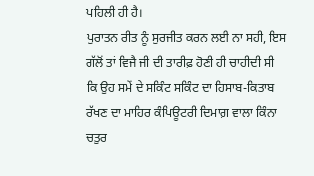ਪਹਿਲੀ ਹੀ ਹੈ।
ਪੁਰਾਤਨ ਰੀਤ ਨੂੰ ਸੁਰਜੀਤ ਕਰਨ ਲਈ ਨਾ ਸਹੀ, ਇਸ ਗੱਲੋਂ ਤਾਂ ਵਿਜੈ ਜੀ ਦੀ ਤਾਰੀਫ਼ ਹੋਣੀ ਹੀ ਚਾਹੀਦੀ ਸੀ ਕਿ ਉਹ ਸਮੇਂ ਦੇ ਸਕਿੰਟ ਸਕਿੰਟ ਦਾ ਹਿਸਾਬ-ਕਿਤਾਬ ਰੱਖਣ ਦਾ ਮਾਹਿਰ ਕੰਪਿਊਟਰੀ ਦਿਮਾਗ਼ ਵਾਲਾ ਕਿੰਨਾ ਚਤੁਰ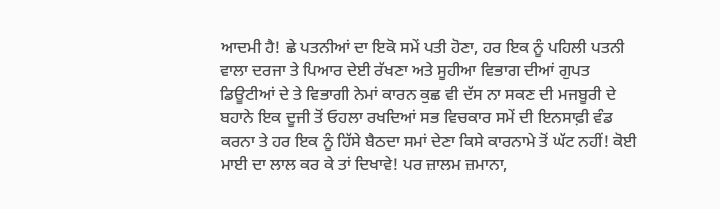ਆਦਮੀ ਹੈ! ਛੇ ਪਤਨੀਆਂ ਦਾ ਇਕੋ ਸਮੇਂ ਪਤੀ ਹੋਣਾ, ਹਰ ਇਕ ਨੂੰ ਪਹਿਲੀ ਪਤਨੀ ਵਾਲਾ ਦਰਜਾ ਤੇ ਪਿਆਰ ਦੇਈ ਰੱਖਣਾ ਅਤੇ ਸੂਹੀਆ ਵਿਭਾਗ ਦੀਆਂ ਗੁਪਤ ਡਿਊਟੀਆਂ ਦੇ ਤੇ ਵਿਭਾਗੀ ਨੇਮਾਂ ਕਾਰਨ ਕੁਛ ਵੀ ਦੱਸ ਨਾ ਸਕਣ ਦੀ ਮਜਬੂਰੀ ਦੇ ਬਹਾਨੇ ਇਕ ਦੂਜੀ ਤੋਂ ਓਹਲਾ ਰਖਦਿਆਂ ਸਭ ਵਿਚਕਾਰ ਸਮੇਂ ਦੀ ਇਨਸਾਫ਼ੀ ਵੰਡ ਕਰਨਾ ਤੇ ਹਰ ਇਕ ਨੂੰ ਹਿੱਸੇ ਬੈਠਦਾ ਸਮਾਂ ਦੇਣਾ ਕਿਸੇ ਕਾਰਨਾਮੇ ਤੋਂ ਘੱਟ ਨਹੀਂ! ਕੋਈ ਮਾਈ ਦਾ ਲਾਲ ਕਰ ਕੇ ਤਾਂ ਦਿਖਾਵੇ! ਪਰ ਜ਼ਾਲਮ ਜ਼ਮਾਨਾ,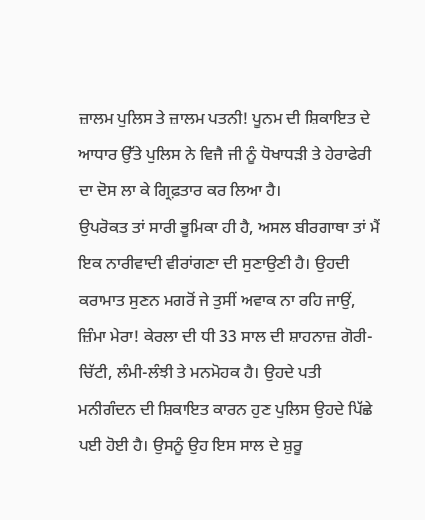ਜ਼ਾਲਮ ਪੁਲਿਸ ਤੇ ਜ਼ਾਲਮ ਪਤਨੀ! ਪੂਨਮ ਦੀ ਸ਼ਿਕਾਇਤ ਦੇ ਆਧਾਰ ਉੱਤੇ ਪੁਲਿਸ ਨੇ ਵਿਜੈ ਜੀ ਨੂੰ ਧੋਖਾਧੜੀ ਤੇ ਹੇਰਾਫੇਰੀ ਦਾ ਦੋਸ ਲਾ ਕੇ ਗ੍ਰਿਫ਼ਤਾਰ ਕਰ ਲਿਆ ਹੈ।
ਉਪਰੋਕਤ ਤਾਂ ਸਾਰੀ ਭੂਮਿਕਾ ਹੀ ਹੈ, ਅਸਲ ਬੀਰਗਾਥਾ ਤਾਂ ਮੈਂ ਇਕ ਨਾਰੀਵਾਦੀ ਵੀਰਾਂਗਣਾ ਦੀ ਸੁਣਾਉਣੀ ਹੈ। ਉਹਦੀ ਕਰਾਮਾਤ ਸੁਣਨ ਮਗਰੋਂ ਜੇ ਤੁਸੀਂ ਅਵਾਕ ਨਾ ਰਹਿ ਜਾਉਂ, ਜ਼ਿੰਮਾ ਮੇਰਾ! ਕੇਰਲਾ ਦੀ ਧੀ 33 ਸਾਲ ਦੀ ਸ਼ਾਹਨਾਜ਼ ਗੋਰੀ-ਚਿੱਟੀ, ਲੰਮੀ-ਲੰਝੀ ਤੇ ਮਨਮੋਹਕ ਹੈ। ਉਹਦੇ ਪਤੀ ਮਨੀਗੰਦਨ ਦੀ ਸ਼ਿਕਾਇਤ ਕਾਰਨ ਹੁਣ ਪੁਲਿਸ ਉਹਦੇ ਪਿੱਛੇ ਪਈ ਹੋਈ ਹੈ। ਉਸਨੂੰ ਉਹ ਇਸ ਸਾਲ ਦੇ ਸ਼ੁਰੂ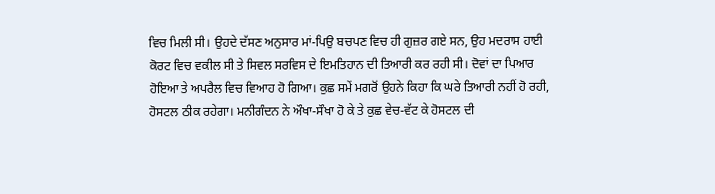ਵਿਚ ਮਿਲੀ ਸੀ। ਉਹਦੇ ਦੱਸਣ ਅਨੁਸਾਰ ਮਾਂ-ਪਿਉ ਬਚਪਣ ਵਿਚ ਹੀ ਗੁਜ਼ਰ ਗਏ ਸਨ, ਉਹ ਮਦਰਾਸ ਹਾਈ ਕੋਰਟ ਵਿਚ ਵਕੀਲ ਸੀ ਤੇ ਸਿਵਲ ਸਰਵਿਸ ਦੇ ਇਮਤਿਹਾਨ ਦੀ ਤਿਆਰੀ ਕਰ ਰਹੀ ਸੀ। ਦੋਵਾਂ ਦਾ ਪਿਆਰ ਹੋਇਆ ਤੇ ਅਪਰੈਲ ਵਿਚ ਵਿਆਹ ਹੋ ਗਿਆ। ਕੁਛ ਸਮੇਂ ਮਗਰੋਂ ਉਹਨੇ ਕਿਹਾ ਕਿ ਘਰੇ ਤਿਆਰੀ ਨਹੀਂ ਹੋ ਰਹੀ, ਹੋਸਟਲ ਠੀਕ ਰਹੇਗਾ। ਮਨੀਗੰਦਨ ਨੇ ਔਖਾ-ਸੌਖਾ ਹੋ ਕੇ ਤੇ ਕੁਛ ਵੇਚ-ਵੱਟ ਕੇ ਹੋਸਟਲ ਦੀ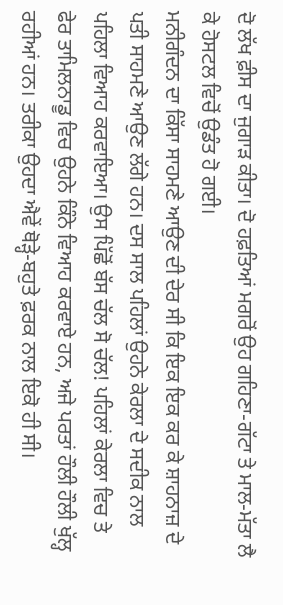ਦੋ ਲੱਖ ਫ਼ੀਸ ਦਾ ਜੁਗਾੜ ਕੀਤਾ। ਦੋ ਹਫ਼ਤਿਆਂ ਮਗਰੋਂ ਉਹ ਗਹਿਣਾ-ਗੱਟਾ ਤੇ ਮਾਲ-ਮੱਤਾ ਲੈ ਕੇ ਹੋਸਟਲ ਵਿਚੋਂ ਉਡੰਤ ਹੋ ਗਈ।
ਮਨੀਗੰਦਨ ਦਾ ਕਿੱਸਾ ਸਾਹਮਣੇ ਆਉਣ ਦੀ ਦੇਰ ਸੀ ਕਿ ਇਕ ਇਕ ਕਰ ਕੇ ਸ਼ਾਹਨਾਜ਼ ਦੇ ਪਤੀ ਸਾਹਮਣੇ ਆਉਣ ਲੱਗੇ ਹਨ। ਦਸ ਸਾਲ ਪਹਿਲਾਂ ਉਹਨੇ ਕੇਰਲਾ ਦੇ ਸਦੀਕ ਨਾਲ ਪਹਿਲਾ ਵਿਆਹ ਕਰਵਾਇਆ। ਉਸ ਪਿੱਛੋਂ ਬੱਸ ਚੱਲ ਸੋ ਚੱਲ! ਪਹਿਲਾਂ ਕੇਰਲਾ ਵਿਚ ਤੇ ਫੇਰ ਤਾਮਿਲਨਾਡੂ ਵਿਚ ਉਹਨੇ ਕਿੰਨੇ ਵਿਆਹ ਕਰਵਾਏ ਹਨ, ਅਜੇ ਪਰਤਾਂ ਹੌਲੀ ਹੌਲੀ ਖੁੱਲ੍ਹ ਰਹੀਆਂ ਹਨ। ਤਰੀਕਾ ਉਹਦਾ ਐਵੇਂ ਥੋੜ੍ਹੇ-ਬਹੁਤੇ ਫ਼ਰਕ ਨਾਲ ਇਕੋ ਹੀ ਸੀ।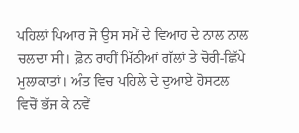ਪਹਿਲਾਂ ਪਿਆਰ ਜੋ ਉਸ ਸਮੇਂ ਦੇ ਵਿਆਹ ਦੇ ਨਾਲ ਨਾਲ ਚਲਦਾ ਸੀ। ਫ਼ੋਨ ਰਾਹੀਂ ਮਿੱਠੀਆਂ ਗੱਲਾਂ ਤੇ ਚੋਰੀ-ਛਿੱਪੇ ਮੁਲਾਕਾਤਾਂ। ਅੰਤ ਵਿਚ ਪਹਿਲੇ ਦੇ ਦੁਆਏ ਹੋਸਟਲ ਵਿਚੋਂ ਭੱਜ ਕੇ ਨਵੇਂ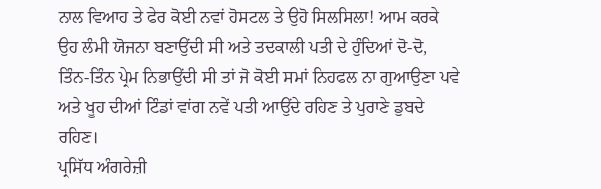ਨਾਲ ਵਿਆਹ ਤੇ ਫੇਰ ਕੋਈ ਨਵਾਂ ਹੋਸਟਲ ਤੇ ਉਹੋ ਸਿਲਸਿਲਾ! ਆਮ ਕਰਕੇ ਉਹ ਲੰਮੀ ਯੋਜਨਾ ਬਣਾਉਂਦੀ ਸੀ ਅਤੇ ਤਦਕਾਲੀ ਪਤੀ ਦੇ ਹੁੰਦਿਆਂ ਦੋ-ਦੋ, ਤਿੰਨ-ਤਿੰਨ ਪ੍ਰੇਮ ਨਿਭਾਉਂਦੀ ਸੀ ਤਾਂ ਜੋ ਕੋਈ ਸਮਾਂ ਨਿਹਫਲ ਨਾ ਗੁਆਉਣਾ ਪਵੇ ਅਤੇ ਖੂਹ ਦੀਆਂ ਟਿੰਡਾਂ ਵਾਂਗ ਨਵੇਂ ਪਤੀ ਆਉਂਦੇ ਰਹਿਣ ਤੇ ਪੁਰਾਣੇ ਡੁਬਦੇ ਰਹਿਣ।
ਪ੍ਰਸਿੱਧ ਅੰਗਰੇਜ਼ੀ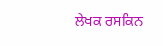ਲੇਖਕ ਰਸਕਿਨ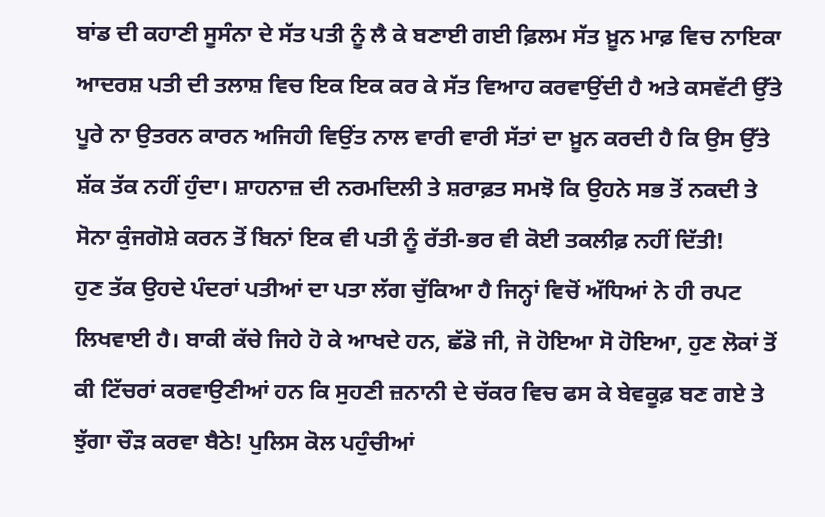ਬਾਂਡ ਦੀ ਕਹਾਣੀ ਸੂਸੰਨਾ ਦੇ ਸੱਤ ਪਤੀ ਨੂੰ ਲੈ ਕੇ ਬਣਾਈ ਗਈ ਫ਼ਿਲਮ ਸੱਤ ਖ਼ੂਨ ਮਾਫ਼ ਵਿਚ ਨਾਇਕਾ ਆਦਰਸ਼ ਪਤੀ ਦੀ ਤਲਾਸ਼ ਵਿਚ ਇਕ ਇਕ ਕਰ ਕੇ ਸੱਤ ਵਿਆਹ ਕਰਵਾਉਂਦੀ ਹੈ ਅਤੇ ਕਸਵੱਟੀ ਉੱਤੇ ਪੂਰੇ ਨਾ ਉਤਰਨ ਕਾਰਨ ਅਜਿਹੀ ਵਿਉਂਤ ਨਾਲ ਵਾਰੀ ਵਾਰੀ ਸੱਤਾਂ ਦਾ ਖ਼ੂਨ ਕਰਦੀ ਹੈ ਕਿ ਉਸ ਉੱਤੇ ਸ਼ੱਕ ਤੱਕ ਨਹੀਂ ਹੁੰਦਾ। ਸ਼ਾਹਨਾਜ਼ ਦੀ ਨਰਮਦਿਲੀ ਤੇ ਸ਼ਰਾਫ਼ਤ ਸਮਝੋ ਕਿ ਉਹਨੇ ਸਭ ਤੋਂ ਨਕਦੀ ਤੇ ਸੋਨਾ ਕੁੰਜਗੋਸ਼ੇ ਕਰਨ ਤੋਂ ਬਿਨਾਂ ਇਕ ਵੀ ਪਤੀ ਨੂੰ ਰੱਤੀ-ਭਰ ਵੀ ਕੋਈ ਤਕਲੀਫ਼ ਨਹੀਂ ਦਿੱਤੀ!
ਹੁਣ ਤੱਕ ਉਹਦੇ ਪੰਦਰਾਂ ਪਤੀਆਂ ਦਾ ਪਤਾ ਲੱਗ ਚੁੱਕਿਆ ਹੈ ਜਿਨ੍ਹਾਂ ਵਿਚੋਂ ਅੱਧਿਆਂ ਨੇ ਹੀ ਰਪਟ ਲਿਖਵਾਈ ਹੈ। ਬਾਕੀ ਕੱਚੇ ਜਿਹੇ ਹੋ ਕੇ ਆਖਦੇ ਹਨ, ਛੱਡੋ ਜੀ, ਜੋ ਹੋਇਆ ਸੋ ਹੋਇਆ, ਹੁਣ ਲੋਕਾਂ ਤੋਂ ਕੀ ਟਿੱਚਰਾਂ ਕਰਵਾਉਣੀਆਂ ਹਨ ਕਿ ਸੁਹਣੀ ਜ਼ਨਾਨੀ ਦੇ ਚੱਕਰ ਵਿਚ ਫਸ ਕੇ ਬੇਵਕੂਫ਼ ਬਣ ਗਏ ਤੇ ਝੁੱਗਾ ਚੌੜ ਕਰਵਾ ਬੈਠੇ! ਪੁਲਿਸ ਕੋਲ ਪਹੁੰਚੀਆਂ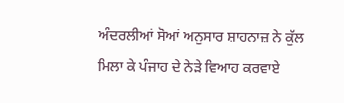ਅੰਦਰਲੀਆਂ ਸੋਆਂ ਅਨੁਸਾਰ ਸ਼ਾਹਨਾਜ਼ ਨੇ ਕੁੱਲ ਮਿਲਾ ਕੇ ਪੰਜਾਹ ਦੇ ਨੇੜੇ ਵਿਆਹ ਕਰਵਾਏ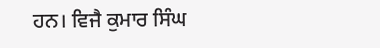ਹਨ। ਵਿਜੈ ਕੁਮਾਰ ਸਿੰਘ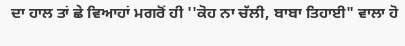ਦਾ ਹਾਲ ਤਾਂ ਛੇ ਵਿਆਹਾਂ ਮਗਰੋਂ ਹੀ ''ਕੋਹ ਨਾ ਚੱਲੀ, ਬਾਬਾ ਤਿਹਾਈ" ਵਾਲਾ ਹੋ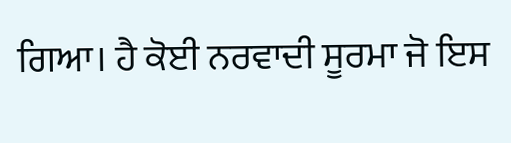ਗਿਆ। ਹੈ ਕੋਈ ਨਰਵਾਦੀ ਸੂਰਮਾ ਜੋ ਇਸ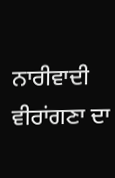ਨਾਰੀਵਾਦੀ ਵੀਰਾਂਗਣਾ ਦਾ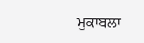ਮੁਕਾਬਲਾ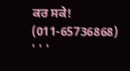ਕਰ ਸਕੇ! (011-65736868)
' ' '